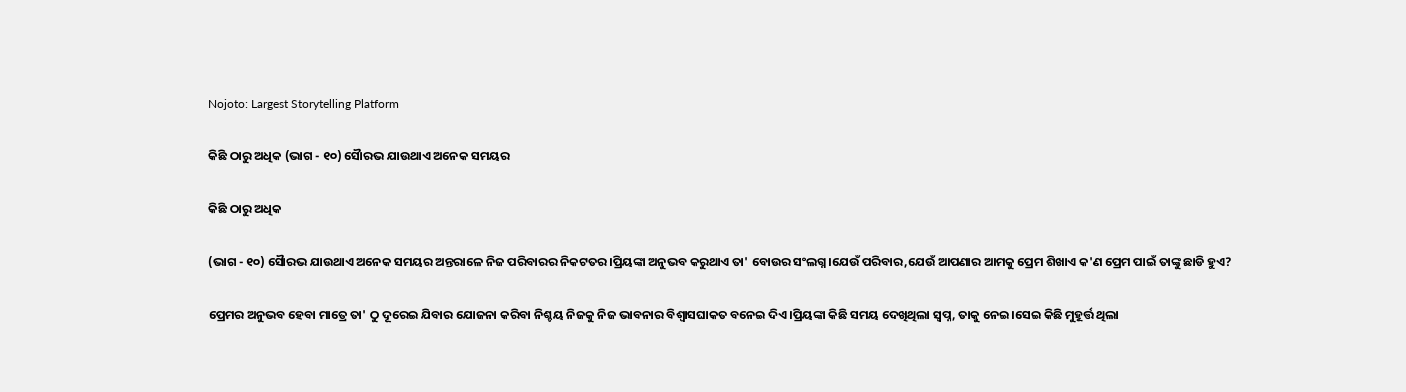Nojoto: Largest Storytelling Platform

କିଛି ଠାରୁ ଅଧିକ (ଭାଗ - ୧୦) ସୈାରଭ ଯାଉଥାଏ ଅନେକ ସମୟର

କିଛି ଠାରୁ ଅଧିକ

(ଭାଗ - ୧୦) ସୈାରଭ ଯାଉଥାଏ ଅନେକ ସମୟର ଅନ୍ତରାଳେ ନିଜ ପରିବାରର ନିକଟତର।ପ୍ରିୟଙ୍କା ଅନୁଭବ କରୁଥାଏ ତା' ବୋଉର ସଂଲଗ୍ନ।ଯେଉଁ ପରିବାର,ଯେଉଁ ଆପଣାର ଆମକୁ ପ୍ରେମ ଶିଖାଏ କ'ଣ ପ୍ରେମ ପାଇଁ ତାଙ୍କୁ ଛାଡି ହୁଏ?

ପ୍ରେମର ଅନୁଭବ ହେବା ମାତ୍ରେ ତା' ଠୁ ଦୂରେଇ ଯିବାର ଯୋଜନା କରିବା ନିଶ୍ଚୟ ନିଜକୁ ନିଜ ଭାବନାର ବିଶ୍ୱାସଘାକତ ବନେଇ ଦିଏ।ପ୍ରିୟଙ୍କା କିଛି ସମୟ ଦେଖିଥିଲା ସ୍ବପ୍ନ, ତାକୁ ନେଇ।ସେଇ କିଛି ମୁହୂର୍ତ୍ତ ଥିଲା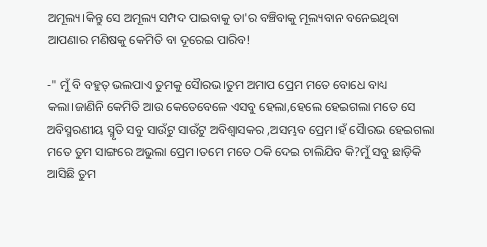ଅମୂଲ୍ୟ।କିନ୍ତୁ ସେ ଅମୂଲ୍ୟ ସମ୍ପଦ ପାଇବାକୁ ତା'ର ବଞ୍ଚିବାକୁ ମୂଲ୍ୟବାନ ବନେଇଥିବା ଆପଣାର ମଣିଷକୁ କେମିତି ବା ଦୂରେଇ ପାରିବ!

-" ମୁଁ ବି ବହୁତ୍ ଭଲପାଏ ତୁମକୁ ସୈାରଭ।ତୁମ ଅମାପ ପ୍ରେମ ମତେ ବୋଧେ ବାଧ୍ୟ କଲା।ଜାଣିନି କେମିତି ଆଉ କେତେବେଳେ ଏସବୁ ହେଲା,ହେଲେ ହେଇଗଲା ମତେ ସେ ଅବିସ୍ମରଣୀୟ ସ୍ମୃତି ସବୁ ସାଉଁଟୁ ସାଉଁଟୁ ଅବିଶ୍ବାସକର ,ଅସମ୍ଭବ ପ୍ରେମ।ହଁ ସୈାରଭ ହେଇଗଲା ମତେ ତୁମ ସାଙ୍ଗରେ ଅଭୁଲା ପ୍ରେମ।ତମେ ମତେ ଠକି ଦେଇ ଚାଲିଯିବ କି?ମୁଁ ସବୁ ଛାଡ଼ିକି ଆସିଛି ତୁମ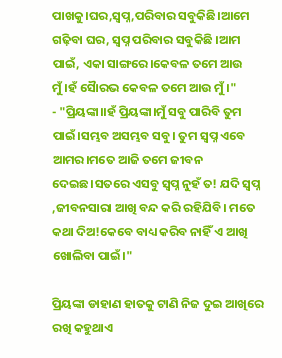ପାଖକୁ।ଘର,ସ୍ବପ୍ନ,ପରିବାର ସବୁକିଛି।ଆମେ ଗଢ଼ିବା ଘର, ସ୍ବପ୍ନ ପରିବାର ସବୁକିଛି ।ଆମ ପାଇଁ, ଏକା ସାଙ୍ଗରେ।କେବଳ ତମେ ଆଉ ମୁଁ।ହଁ ସୈାରଭ କେବଳ ତମେ ଆଉ ମୁଁ।"
- "ପ୍ରିୟଙ୍କା।।ହଁ ପ୍ରିୟଙ୍କା।ମୁଁ ସବୁ ପାରିବି ତୁମ ପାଇଁ।ସମ୍ଭବ ଅସମ୍ଭବ ସବୁ। ତୁମ ସ୍ବପ୍ନ ଏବେ ଆମର।ମତେ ଆଜି ତମେ ଜୀବନ ଦେଇଛ।ସତରେ ଏସବୁ ସ୍ବପ୍ନ ନୁହଁ ତ! ଯଦି ସ୍ବପ୍ନ ,ଜୀବନସାରା ଆଖି ବନ୍ଦ କରି ରହିଯିବି। ମତେ କଥା ଦିଅ!କେବେ ବାଧ୍ୟ କରିବ ନାହିଁ ଏ ଆଖି ଖୋଲିବା ପାଇଁ।"

ପ୍ରିୟଙ୍କା ଡାହାଣ ହାତକୁ ଟାଣି ନିଜ ଦୁଇ ଆଖିରେ ରଖି କହୁଥାଏ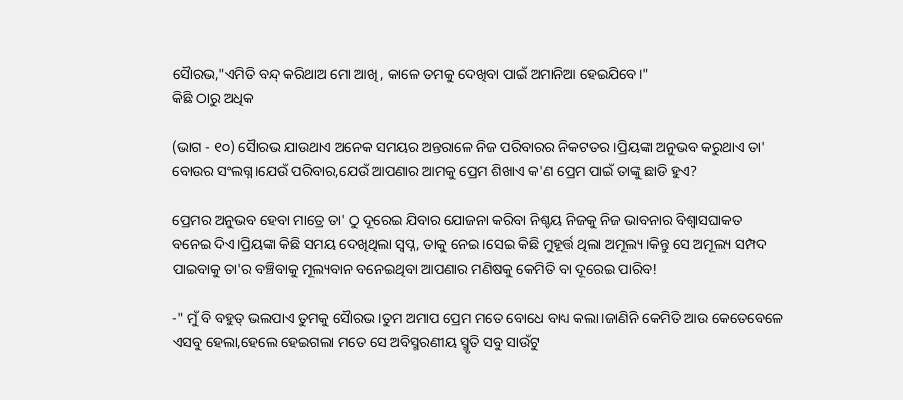ସୈାରଭ,"ଏମିତି ବନ୍ଦ୍ କରିଥାଅ ମୋ ଆଖି, କାଳେ ତମକୁ ଦେଖିବା ପାଇଁ ଅମାନିଆ ହେଇଯିବେ।"
କିଛି ଠାରୁ ଅଧିକ

(ଭାଗ - ୧୦) ସୈାରଭ ଯାଉଥାଏ ଅନେକ ସମୟର ଅନ୍ତରାଳେ ନିଜ ପରିବାରର ନିକଟତର।ପ୍ରିୟଙ୍କା ଅନୁଭବ କରୁଥାଏ ତା' ବୋଉର ସଂଲଗ୍ନ।ଯେଉଁ ପରିବାର,ଯେଉଁ ଆପଣାର ଆମକୁ ପ୍ରେମ ଶିଖାଏ କ'ଣ ପ୍ରେମ ପାଇଁ ତାଙ୍କୁ ଛାଡି ହୁଏ?

ପ୍ରେମର ଅନୁଭବ ହେବା ମାତ୍ରେ ତା' ଠୁ ଦୂରେଇ ଯିବାର ଯୋଜନା କରିବା ନିଶ୍ଚୟ ନିଜକୁ ନିଜ ଭାବନାର ବିଶ୍ୱାସଘାକତ ବନେଇ ଦିଏ।ପ୍ରିୟଙ୍କା କିଛି ସମୟ ଦେଖିଥିଲା ସ୍ବପ୍ନ, ତାକୁ ନେଇ।ସେଇ କିଛି ମୁହୂର୍ତ୍ତ ଥିଲା ଅମୂଲ୍ୟ।କିନ୍ତୁ ସେ ଅମୂଲ୍ୟ ସମ୍ପଦ ପାଇବାକୁ ତା'ର ବଞ୍ଚିବାକୁ ମୂଲ୍ୟବାନ ବନେଇଥିବା ଆପଣାର ମଣିଷକୁ କେମିତି ବା ଦୂରେଇ ପାରିବ!

-" ମୁଁ ବି ବହୁତ୍ ଭଲପାଏ ତୁମକୁ ସୈାରଭ।ତୁମ ଅମାପ ପ୍ରେମ ମତେ ବୋଧେ ବାଧ୍ୟ କଲା।ଜାଣିନି କେମିତି ଆଉ କେତେବେଳେ ଏସବୁ ହେଲା,ହେଲେ ହେଇଗଲା ମତେ ସେ ଅବିସ୍ମରଣୀୟ ସ୍ମୃତି ସବୁ ସାଉଁଟୁ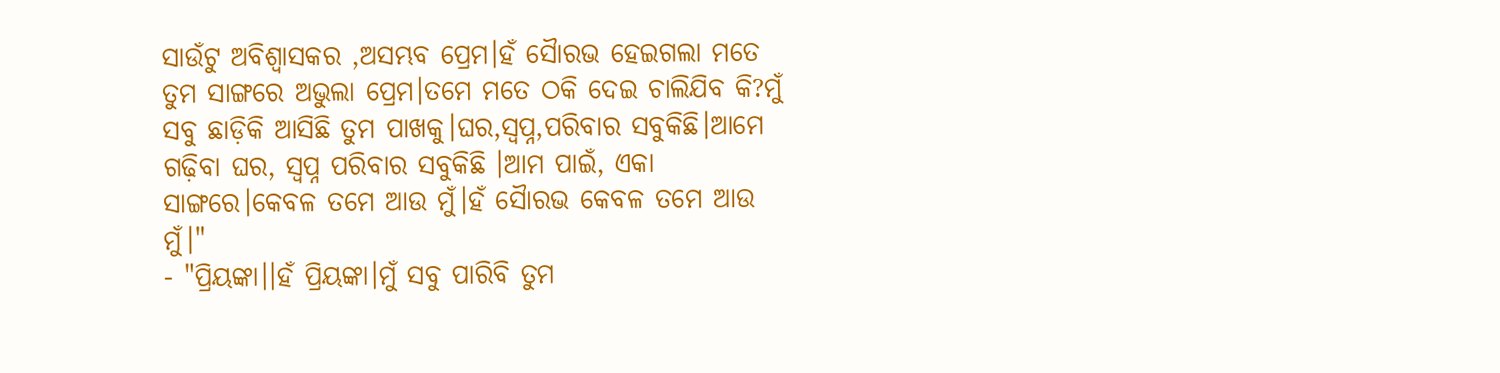ସାଉଁଟୁ ଅବିଶ୍ବାସକର ,ଅସମ୍ଭବ ପ୍ରେମ।ହଁ ସୈାରଭ ହେଇଗଲା ମତେ ତୁମ ସାଙ୍ଗରେ ଅଭୁଲା ପ୍ରେମ।ତମେ ମତେ ଠକି ଦେଇ ଚାଲିଯିବ କି?ମୁଁ ସବୁ ଛାଡ଼ିକି ଆସିଛି ତୁମ ପାଖକୁ।ଘର,ସ୍ବପ୍ନ,ପରିବାର ସବୁକିଛି।ଆମେ ଗଢ଼ିବା ଘର, ସ୍ବପ୍ନ ପରିବାର ସବୁକିଛି ।ଆମ ପାଇଁ, ଏକା ସାଙ୍ଗରେ।କେବଳ ତମେ ଆଉ ମୁଁ।ହଁ ସୈାରଭ କେବଳ ତମେ ଆଉ ମୁଁ।"
- "ପ୍ରିୟଙ୍କା।।ହଁ ପ୍ରିୟଙ୍କା।ମୁଁ ସବୁ ପାରିବି ତୁମ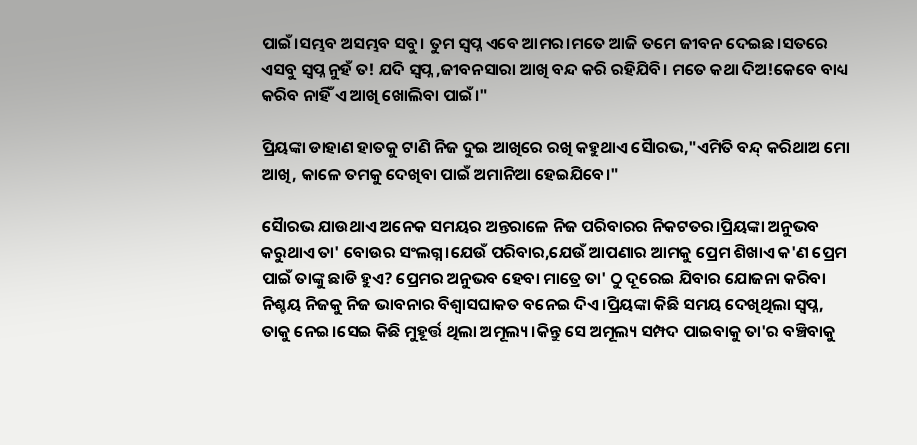ପାଇଁ।ସମ୍ଭବ ଅସମ୍ଭବ ସବୁ। ତୁମ ସ୍ବପ୍ନ ଏବେ ଆମର।ମତେ ଆଜି ତମେ ଜୀବନ ଦେଇଛ।ସତରେ ଏସବୁ ସ୍ବପ୍ନ ନୁହଁ ତ! ଯଦି ସ୍ବପ୍ନ ,ଜୀବନସାରା ଆଖି ବନ୍ଦ କରି ରହିଯିବି। ମତେ କଥା ଦିଅ!କେବେ ବାଧ୍ୟ କରିବ ନାହିଁ ଏ ଆଖି ଖୋଲିବା ପାଇଁ।"

ପ୍ରିୟଙ୍କା ଡାହାଣ ହାତକୁ ଟାଣି ନିଜ ଦୁଇ ଆଖିରେ ରଖି କହୁଥାଏ ସୈାରଭ,"ଏମିତି ବନ୍ଦ୍ କରିଥାଅ ମୋ ଆଖି, କାଳେ ତମକୁ ଦେଖିବା ପାଇଁ ଅମାନିଆ ହେଇଯିବେ।"

ସୈାରଭ ଯାଉଥାଏ ଅନେକ ସମୟର ଅନ୍ତରାଳେ ନିଜ ପରିବାରର ନିକଟତର।ପ୍ରିୟଙ୍କା ଅନୁଭବ କରୁଥାଏ ତା' ବୋଉର ସଂଲଗ୍ନ।ଯେଉଁ ପରିବାର,ଯେଉଁ ଆପଣାର ଆମକୁ ପ୍ରେମ ଶିଖାଏ କ'ଣ ପ୍ରେମ ପାଇଁ ତାଙ୍କୁ ଛାଡି ହୁଏ? ପ୍ରେମର ଅନୁଭବ ହେବା ମାତ୍ରେ ତା' ଠୁ ଦୂରେଇ ଯିବାର ଯୋଜନା କରିବା ନିଶ୍ଚୟ ନିଜକୁ ନିଜ ଭାବନାର ବିଶ୍ୱାସଘାକତ ବନେଇ ଦିଏ।ପ୍ରିୟଙ୍କା କିଛି ସମୟ ଦେଖିଥିଲା ସ୍ବପ୍ନ, ତାକୁ ନେଇ।ସେଇ କିଛି ମୁହୂର୍ତ୍ତ ଥିଲା ଅମୂଲ୍ୟ।କିନ୍ତୁ ସେ ଅମୂଲ୍ୟ ସମ୍ପଦ ପାଇବାକୁ ତା'ର ବଞ୍ଚିବାକୁ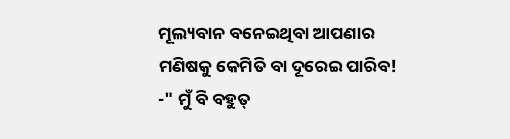ମୂଲ୍ୟବାନ ବନେଇଥିବା ଆପଣାର ମଣିଷକୁ କେମିତି ବା ଦୂରେଇ ପାରିବ! -" ମୁଁ ବି ବହୁତ୍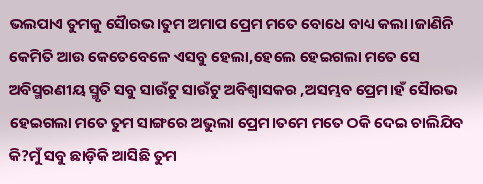ଭଲପାଏ ତୁମକୁ ସୈାରଭ।ତୁମ ଅମାପ ପ୍ରେମ ମତେ ବୋଧେ ବାଧ୍ୟ କଲା।ଜାଣିନି କେମିତି ଆଉ କେତେବେଳେ ଏସବୁ ହେଲା,ହେଲେ ହେଇଗଲା ମତେ ସେ ଅବିସ୍ମରଣୀୟ ସ୍ମୃତି ସବୁ ସାଉଁଟୁ ସାଉଁଟୁ ଅବିଶ୍ବାସକର ,ଅସମ୍ଭବ ପ୍ରେମ।ହଁ ସୈାରଭ ହେଇଗଲା ମତେ ତୁମ ସାଙ୍ଗରେ ଅଭୁଲା ପ୍ରେମ।ତମେ ମତେ ଠକି ଦେଇ ଚାଲିଯିବ କି?ମୁଁ ସବୁ ଛାଡ଼ିକି ଆସିଛି ତୁମ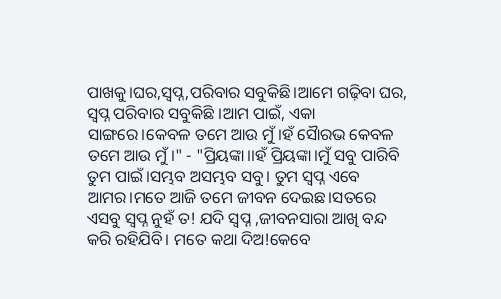ପାଖକୁ।ଘର,ସ୍ବପ୍ନ,ପରିବାର ସବୁକିଛି।ଆମେ ଗଢ଼ିବା ଘର, ସ୍ବପ୍ନ ପରିବାର ସବୁକିଛି ।ଆମ ପାଇଁ, ଏକା ସାଙ୍ଗରେ।କେବଳ ତମେ ଆଉ ମୁଁ।ହଁ ସୈାରଭ କେବଳ ତମେ ଆଉ ମୁଁ।" - "ପ୍ରିୟଙ୍କା।।ହଁ ପ୍ରିୟଙ୍କା।ମୁଁ ସବୁ ପାରିବି ତୁମ ପାଇଁ।ସମ୍ଭବ ଅସମ୍ଭବ ସବୁ। ତୁମ ସ୍ବପ୍ନ ଏବେ ଆମର।ମତେ ଆଜି ତମେ ଜୀବନ ଦେଇଛ।ସତରେ ଏସବୁ ସ୍ବପ୍ନ ନୁହଁ ତ! ଯଦି ସ୍ବପ୍ନ ,ଜୀବନସାରା ଆଖି ବନ୍ଦ କରି ରହିଯିବି। ମତେ କଥା ଦିଅ!କେବେ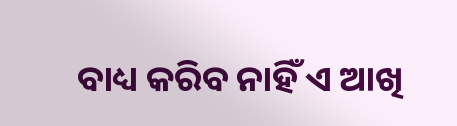ବାଧ୍ୟ କରିବ ନାହିଁ ଏ ଆଖି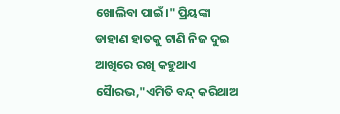ଖୋଲିବା ପାଇଁ।" ପ୍ରିୟଙ୍କା ଡାହାଣ ହାତକୁ ଟାଣି ନିଜ ଦୁଇ ଆଖିରେ ରଖି କହୁଥାଏ ସୈାରଭ,"ଏମିତି ବନ୍ଦ୍ କରିଥାଅ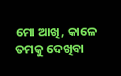ମୋ ଆଖି, କାଳେ ତମକୁ ଦେଖିବା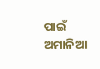ପାଇଁ ଅମାନିଆ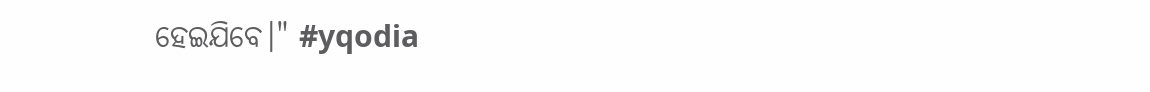ହେଇଯିବେ।" #yqodia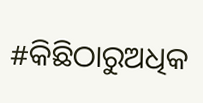#କିଛିଠାରୁଅଧିକ